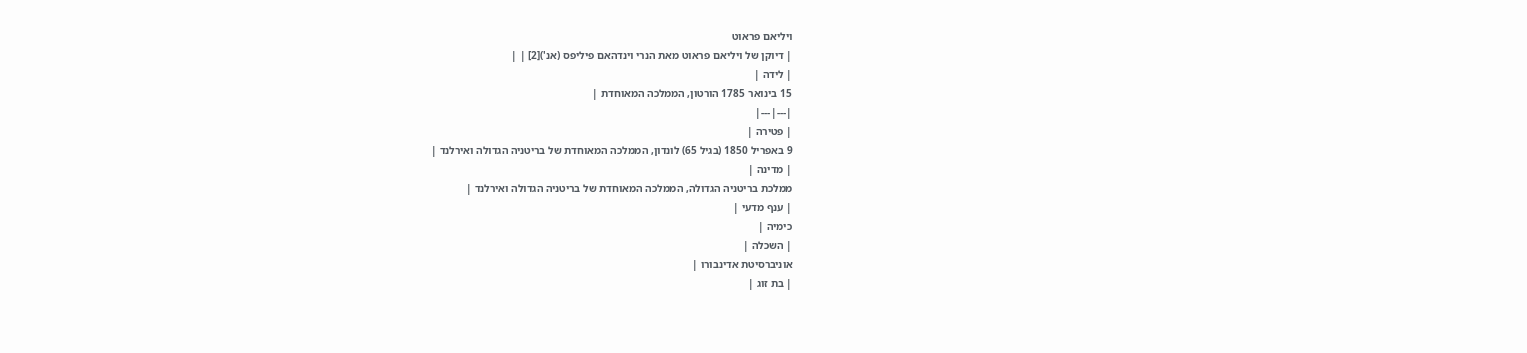ויליאם פראוט
| דיוקן של ויליאם פראוט מאת הנרי וינדהאם פיליפס (אנ')[2] | |
| לידה |
15 בינואר 1785 הורטון, הממלכה המאוחדת |
|---|---|
| פטירה |
9 באפריל 1850 (בגיל 65) לונדון, הממלכה המאוחדת של בריטניה הגדולה ואירלנד |
| מדינה |
ממלכת בריטניה הגדולה, הממלכה המאוחדת של בריטניה הגדולה ואירלנד |
| ענף מדעי |
כימיה |
| השכלה |
אוניברסיטת אדינבורו |
| בת זוג |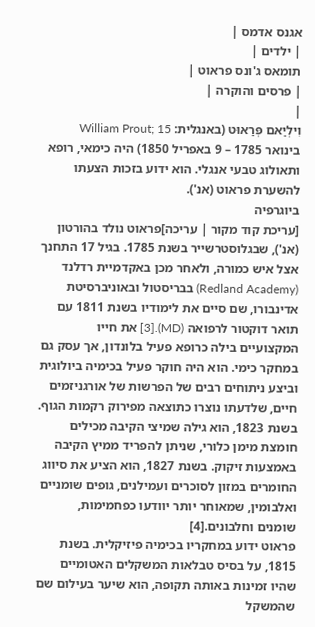אגנס אדמס |
| ילדים |
תומאס ג'ונס פראוט |
| פרסים והוקרה |
|
וִילְיַאם פְּרַאוּט (באנגלית: William Prout; 15 בינואר 1785 – 9 באפריל 1850) היה כימאי, רופא ותאולוג טבעי אנגלי. הוא ידוע בזכות הצעתו להשערת פראוט (אנ').
ביוגרפיה
[עריכת קוד מקור | עריכה]פראוט נולד בהורטון (אנ'), שבגלוסטרשייר בשנת 1785. בגיל 17 התחנך אצל איש כמורה, ולאחר מכן באקדמיית רדלנד (Redland Academy) בבריסטול ובאוניברסיטת אדינבורו, שם סיים את לימודיו בשנת 1811 עם תואר דוקטור לרפואה (MD).[3] את חייו המקצועיים בילה כרופא פעיל בלונדון, אך עסק גם במחקר כימי. הוא היה חוקר פעיל בכימיה ביולוגית וביצע ניתוחים רבים של הפרשות של אורגניזמים חיים, שלדעתו נוצרו כתוצאה מפירוק רקמות הגוף. בשנת 1823, הוא גילה שמיצי הקיבה מכילים חומצת מימן כלורי, שניתן להפריד ממיץ הקיבה באמצעות זיקוק. בשנת 1827, הוא הציע את סיווג החומרים במזון לסוכרים ועמילנים, גופים שומניים ואלבומין, שמאוחר יותר יוודעו כפחמימות, שומנים וחלבונים.[4]
פראוט ידוע במחקריו בכימיה פיזיקלית. בשנת 1815, על בסיס טבלאות המשקלים האטומיים שהיו זמינות באותה תקופה, הוא שיער בעילום שם שהמשקל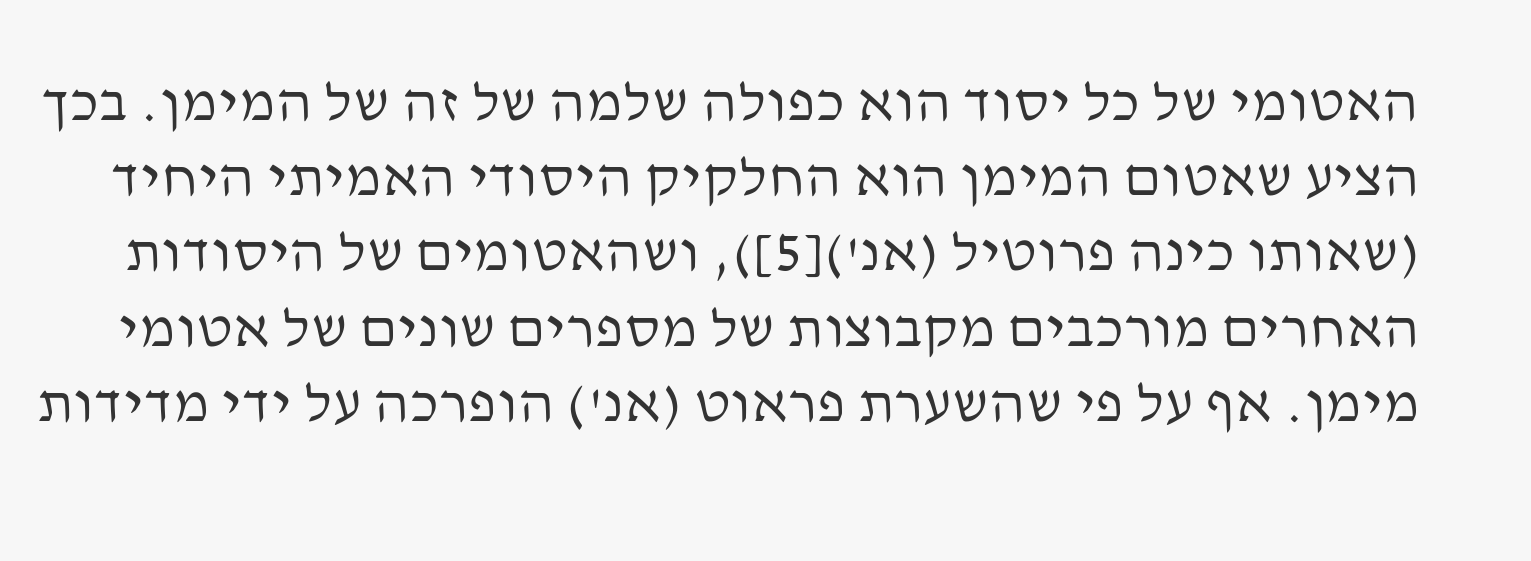האטומי של כל יסוד הוא כפולה שלמה של זה של המימן. בכך הציע שאטום המימן הוא החלקיק היסודי האמיתי היחיד (שאותו כינה פרוטיל (אנ')[5]), ושהאטומים של היסודות האחרים מורכבים מקבוצות של מספרים שונים של אטומי מימן. אף על פי שהשערת פראוט (אנ') הופרכה על ידי מדידות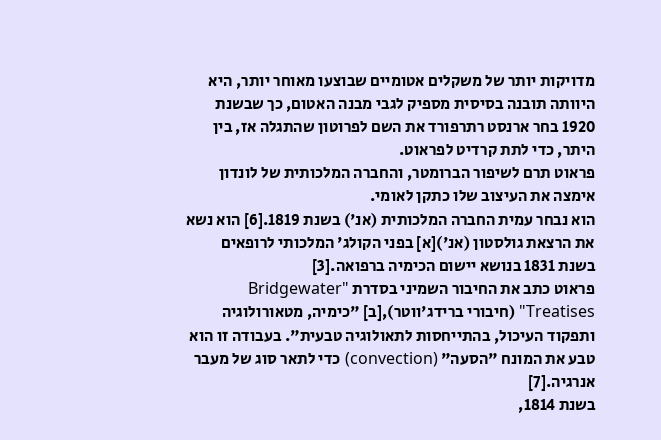מדויקות יותר של משקלים אטומיים שבוצעו מאוחר יותר, היא היוותה תובנה בסיסית מספיק לגבי מבנה האטום, כך שבשנת 1920 בחר ארנסט רתרפורד את השם לפרוטון שהתגלה אז, בין היתר, כדי לתת קרדיט לפראוט.
פראוט תרם לשיפור הברומטר, והחברה המלכותית של לונדון אימצה את העיצוב שלו כתקן לאומי.
הוא נבחר עמית החברה המלכותית (אנ') בשנת 1819.[6] הוא נשא את הרצאת גולסטון (אנ')[א] בפני הקולג' המלכותי לרופאים בשנת 1831 בנושא יישום הכימיה ברפואה.[3]
פראוט כתב את החיבור השמיני בסדרת "Bridgewater Treatises" (חיבורי ברידג'ווטר),[ב] "כימיה, מטאורולוגיה ותפקוד העיכול, בהתייחסות לתאולוגיה טבעית". בעבודה זו הוא טבע את המונח "הסעה" (convection) כדי לתאר סוג של מעבר אנרגיה.[7]
בשנת 1814,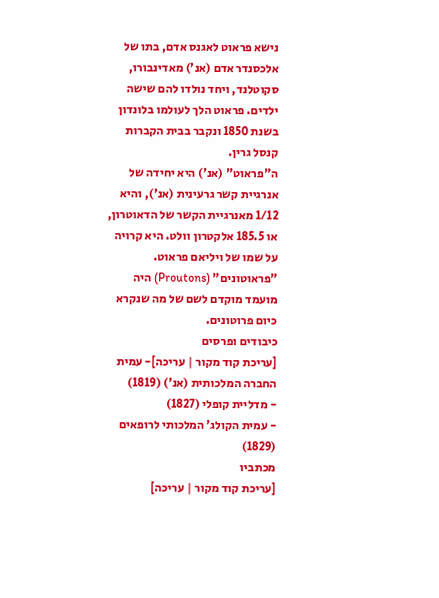נישא פראוט לאגנס אדם, בתו של אלכסנדר אדם (אנ') מאדינבורו, סקוטלנד, ויחד נולדו להם שישה ילדים. פראוט הלך לעולמו בלונדון בשנת 1850 ונקבר בבית הקברות קנסל גרין.
ה"פראוט" (אנ') היא יחידה של אנרגיית קשר גרעינית (אנ'), והיא 1/12 מאנרגיית הקשר של הדאוטרון, או 185.5 אלקטרון וולט. היא קרויה על שמו של ויליאם פראוט. "פראוטונים" (Proutons) היה מועמד מוקדם לשם של מה שנקרא כיום פרוטונים.
כיבודים ופרסים
[עריכת קוד מקור | עריכה]- עמית החברה המלכותית (אנ') (1819)
- מדליית קופלי (1827)
- עמית הקולג' המלכותי לרופאים (1829)
מכתביו
[עריכת קוד מקור | עריכה]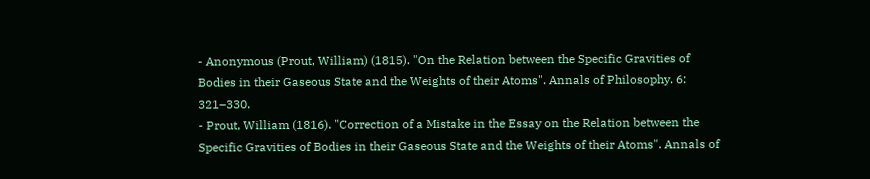- Anonymous (Prout, William) (1815). "On the Relation between the Specific Gravities of Bodies in their Gaseous State and the Weights of their Atoms". Annals of Philosophy. 6: 321–330.
- Prout, William (1816). "Correction of a Mistake in the Essay on the Relation between the Specific Gravities of Bodies in their Gaseous State and the Weights of their Atoms". Annals of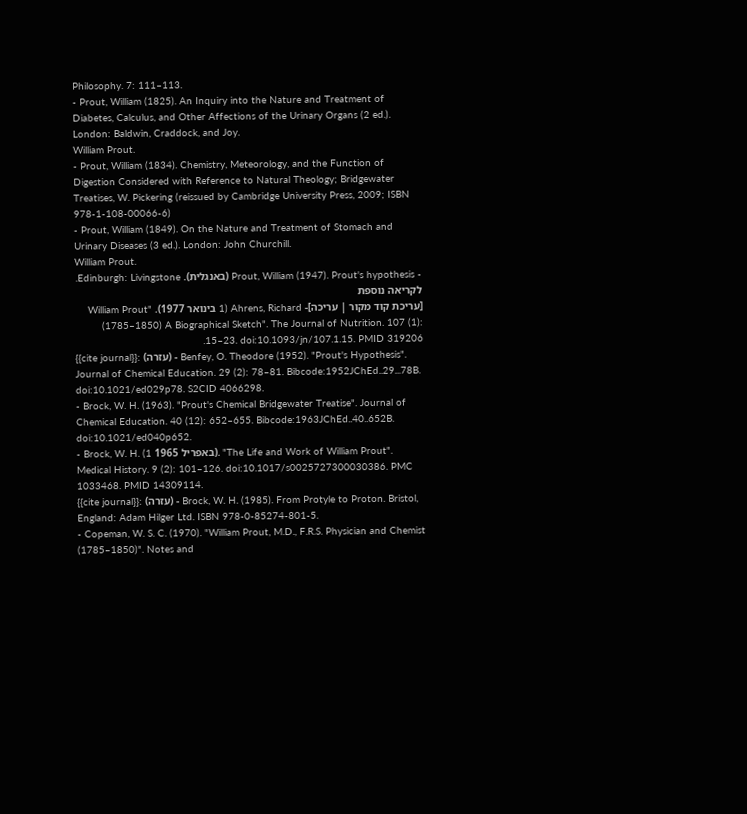Philosophy. 7: 111–113.
- Prout, William (1825). An Inquiry into the Nature and Treatment of Diabetes, Calculus, and Other Affections of the Urinary Organs (2 ed.). London: Baldwin, Craddock, and Joy.
William Prout.
- Prout, William (1834). Chemistry, Meteorology, and the Function of Digestion Considered with Reference to Natural Theology; Bridgewater Treatises, W. Pickering (reissued by Cambridge University Press, 2009; ISBN 978-1-108-00066-6)
- Prout, William (1849). On the Nature and Treatment of Stomach and Urinary Diseases (3 ed.). London: John Churchill.
William Prout.
- Prout, William (1947). Prout's hypothesis (באנגלית). Edinburgh: Livingstone.
לקריאה נוספת
[עריכת קוד מקור | עריכה]- Ahrens, Richard (1 בינואר 1977). "William Prout (1785–1850) A Biographical Sketch". The Journal of Nutrition. 107 (1): 15–23. doi:10.1093/jn/107.1.15. PMID 319206.
{{cite journal}}: (עזרה) - Benfey, O. Theodore (1952). "Prout's Hypothesis". Journal of Chemical Education. 29 (2): 78–81. Bibcode:1952JChEd..29...78B. doi:10.1021/ed029p78. S2CID 4066298.
- Brock, W. H. (1963). "Prout's Chemical Bridgewater Treatise". Journal of Chemical Education. 40 (12): 652–655. Bibcode:1963JChEd..40..652B. doi:10.1021/ed040p652.
- Brock, W. H. (1 באפריל 1965). "The Life and Work of William Prout". Medical History. 9 (2): 101–126. doi:10.1017/s0025727300030386. PMC 1033468. PMID 14309114.
{{cite journal}}: (עזרה) - Brock, W. H. (1985). From Protyle to Proton. Bristol, England: Adam Hilger Ltd. ISBN 978-0-85274-801-5.
- Copeman, W. S. C. (1970). "William Prout, M.D., F.R.S. Physician and Chemist (1785–1850)". Notes and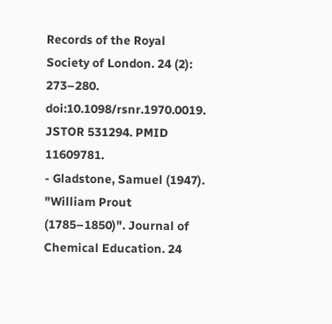Records of the Royal Society of London. 24 (2): 273–280. doi:10.1098/rsnr.1970.0019. JSTOR 531294. PMID 11609781.
- Gladstone, Samuel (1947). "William Prout (1785–1850)". Journal of Chemical Education. 24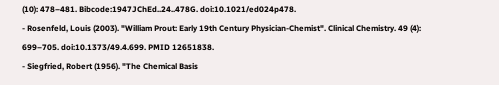(10): 478–481. Bibcode:1947JChEd..24..478G. doi:10.1021/ed024p478.
- Rosenfeld, Louis (2003). "William Prout: Early 19th Century Physician-Chemist". Clinical Chemistry. 49 (4): 699–705. doi:10.1373/49.4.699. PMID 12651838.
- Siegfried, Robert (1956). "The Chemical Basis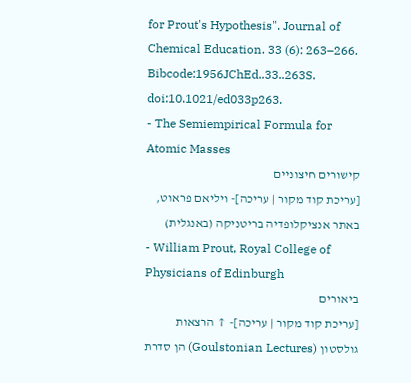for Prout's Hypothesis". Journal of Chemical Education. 33 (6): 263–266. Bibcode:1956JChEd..33..263S. doi:10.1021/ed033p263.
- The Semiempirical Formula for Atomic Masses
קישורים חיצוניים
[עריכת קוד מקור | עריכה]- ויליאם פראוט, באתר אנציקלופדיה בריטניקה (באנגלית)
- William Prout, Royal College of Physicians of Edinburgh
ביאורים
[עריכת קוד מקור | עריכה]- ↑ הרצאות גולסטון (Goulstonian Lectures) הן סדרת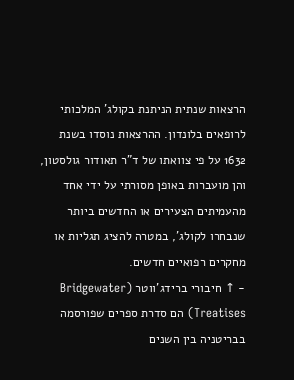הרצאות שנתית הניתנת בקולג' המלכותי לרופאים בלונדון. ההרצאות נוסדו בשנת 1632 על פי צוואתו של ד"ר תאודור גולסטון, והן מועברות באופן מסורתי על ידי אחד מהעמיתים הצעירים או החדשים ביותר שנבחרו לקולג', במטרה להציג תגליות או מחקרים רפואיים חדשים.
- ↑ חיבורי ברידג'ווטר (Bridgewater Treatises) הם סדרת ספרים שפורסמה בבריטניה בין השנים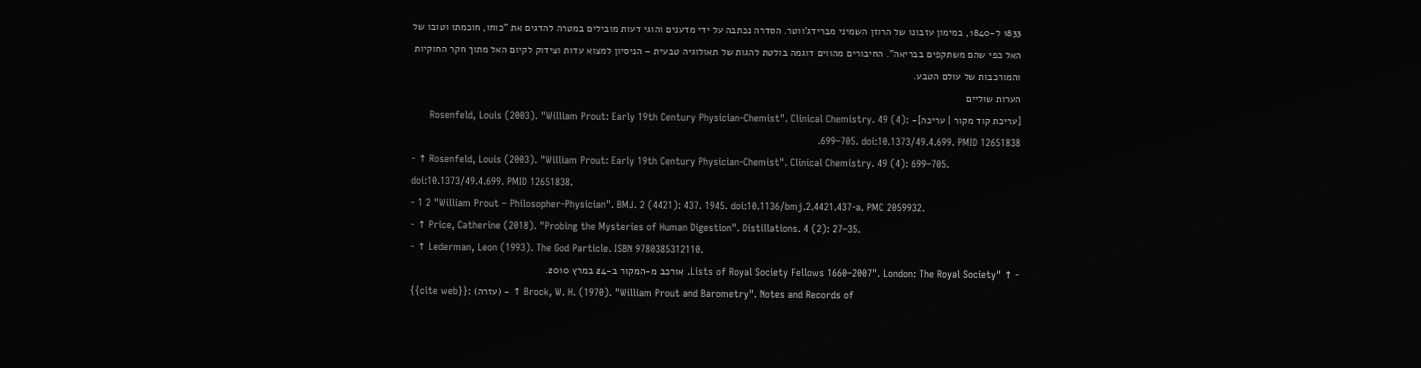1833 ל-1840, במימון עזבונו של הרוזן השמיני מברידג'ווטר. הסדרה נכתבה על ידי מדענים והוגי דעות מובילים במטרה להדגים את "כוחו, חוכמתו וטובו של האל כפי שהם משתקפים בבריאה". החיבורים מהווים דוגמה בולטת להגות של תאולוגיה טבעית – הניסיון למצוא עדות וצידוק לקיום האל מתוך חקר החוקיות והמורכבות של עולם הטבע.
הערות שוליים
[עריכת קוד מקור | עריכה]- Rosenfeld, Louis (2003). "William Prout: Early 19th Century Physician-Chemist". Clinical Chemistry. 49 (4): 699–705. doi:10.1373/49.4.699. PMID 12651838.
- ↑ Rosenfeld, Louis (2003). "William Prout: Early 19th Century Physician-Chemist". Clinical Chemistry. 49 (4): 699–705. doi:10.1373/49.4.699. PMID 12651838.
- 1 2 "William Prout – Philosopher-Physician". BMJ. 2 (4421): 437. 1945. doi:10.1136/bmj.2.4421.437-a. PMC 2059932.
- ↑ Price, Catherine (2018). "Probing the Mysteries of Human Digestion". Distillations. 4 (2): 27–35.
- ↑ Lederman, Leon (1993). The God Particle. ISBN 9780385312110.
- ↑ "Lists of Royal Society Fellows 1660–2007". London: The Royal Society. אורכב מ-המקור ב-24 במרץ 2010.
{{cite web}}: (עזרה) - ↑ Brock, W. H. (1970). "William Prout and Barometry". Notes and Records of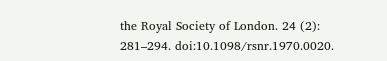the Royal Society of London. 24 (2): 281–294. doi:10.1098/rsnr.1970.0020.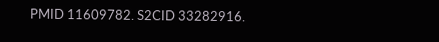PMID 11609782. S2CID 33282916.